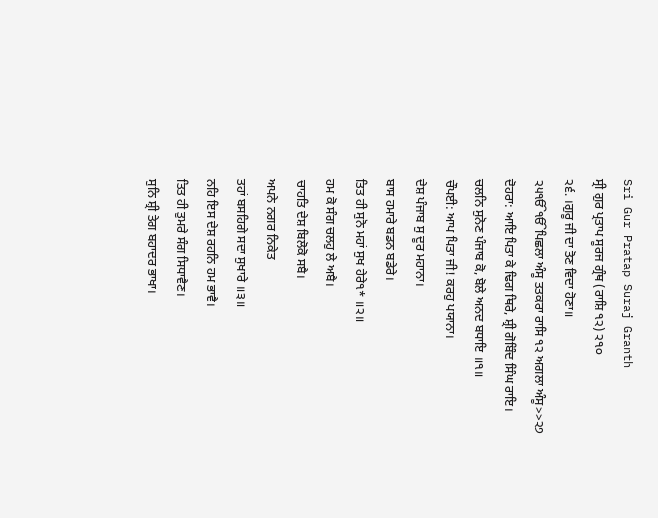Sri Gur Pratap Suraj Granth
ਸ੍ਰੀ ਗੁਰ ਪ੍ਰਤਾਪ ਸੂਰਜ ਗ੍ਰੰਥ (ਰਾਸ਼ਿ ੧੨) ੨੧੦
੨੬. ।ਗੁਰੂ ਜੀ ਦਾ ਤੋਣ ਵਿਦਾ ਹੋਣਾ॥
੨੫ੴੴਪਿਛਲਾ ਅੰਸੂ ਤਤਕਰਾ ਰਾਸਿ ੧੨ ਅਗਲਾ ਅੰਸੂ>>੨੭
ਦੋਹਰਾ: ਆਇ ਪਿਤਾ ਕੇ ਢਿਗ ਥਿਰੇ, ਸ਼੍ਰੀ ਗੋਬਿੰਦ ਸਿੰਘ ਰਾਇ।
ਚਲਨਿ ਸੁਨੋਣ ਪੰਜਾਬ ਕੋ, ਬੋਲੇ ਅਨਦ ਬਧਾਇ ॥੧॥
ਚੌਪਈ: ਆਪ ਪਿਤਾ ਜੀ! ਕਰਹੁ ਪਯਾਨਾ।
ਦੇਸ਼ ਪੰਜਾਬ ਸੁ ਦੂਰ ਮਹਾਨਾ।
ਬਾਸ ਹਮਾਰੇ ਬਡਨ ਬਡੇਰੇ।
ਤਿਤ ਹੀ ਸੁਨੋ ਮਹਾਂ ਸੁਖ ਹੇਰੇ੧* ॥੨॥
ਹਮ ਕੋ ਸੰਗ ਚਲਹੁ ਲੇ ਅਬੈ।
ਚਾਹਤਿ ਦੇਸ਼ ਬਿਲੋਕੋ ਸਬੈ।
ਅਪਨੇ ਨਗਰ ਨਿਕੇਤ
ਤਹਾਂ ਬਸਹਿਗੇ ਸਦਾ ਸੁਖਾਰੇ ॥੩॥
ਨਹਿ ਇਸ ਦੇਸ਼ ਰਹਨਿ ਹਮ ਭਾਵੈ।
ਤਿਤ ਹੀ ਤੁਮਰੇ ਸੰਗ ਸਿਧਾਵੈਣ।
ਸੁਨਿ ਸ਼੍ਰੀ ਤੇਗ ਬਹਾਦਰ ਭਾਖਾ।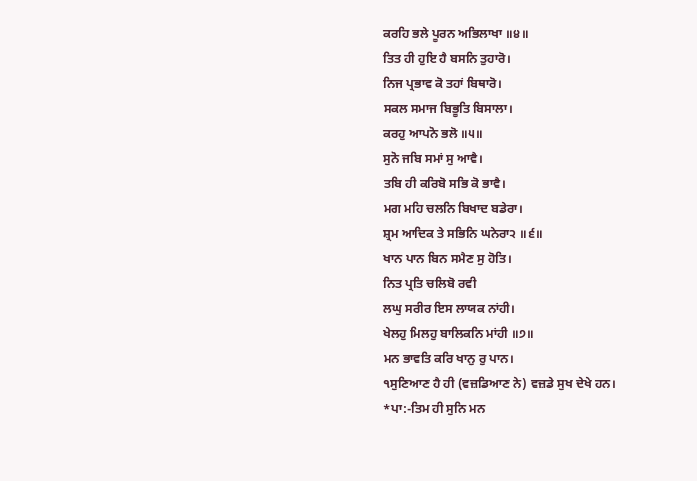ਕਰਹਿ ਭਲੇ ਪੂਰਨ ਅਭਿਲਾਖਾ ॥੪॥
ਤਿਤ ਹੀ ਹੁਇ ਹੈ ਬਸਨਿ ਤੁਹਾਰੋ।
ਨਿਜ ਪ੍ਰਭਾਵ ਕੋ ਤਹਾਂ ਬਿਥਾਰੋ।
ਸਕਲ ਸਮਾਜ ਬਿਭੂਤਿ ਬਿਸਾਲਾ।
ਕਰਹੁ ਆਪਨੋ ਭਲੋ ॥੫॥
ਸੁਨੋ ਜਬਿ ਸਮਾਂ ਸੁ ਆਵੈ।
ਤਬਿ ਹੀ ਕਰਿਬੋ ਸਭਿ ਕੋ ਭਾਵੈ।
ਮਗ ਮਹਿ ਚਲਨਿ ਬਿਖਾਦ ਬਡੇਰਾ।
ਸ਼੍ਰਮ ਆਦਿਕ ਤੇ ਸਭਿਨਿ ਘਨੇਰਾ੨ ॥੬॥
ਖਾਨ ਪਾਨ ਬਿਨ ਸਮੈਣ ਸੁ ਹੋਤਿ।
ਨਿਤ ਪ੍ਰਤਿ ਚਲਿਬੋ ਰਵੀ
ਲਘੁ ਸਰੀਰ ਇਸ ਲਾਯਕ ਨਾਂਹੀ।
ਖੇਲਹੁ ਮਿਲਹੁ ਬਾਲਿਕਨਿ ਮਾਂਹੀ ॥੭॥
ਮਨ ਭਾਵਤਿ ਕਰਿ ਖਾਨੁ ਰੁ ਪਾਨ।
੧ਸੁਣਿਆਣ ਹੈ ਹੀ (ਵਜ਼ਡਿਆਣ ਨੇ) ਵਜ਼ਡੇ ਸੁਖ ਦੇਖੇ ਹਨ।
*ਪਾ:-ਤਿਮ ਹੀ ਸੁਨਿ ਮਨ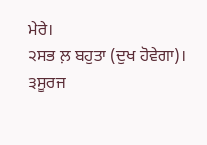ਮੇਰੇ।
੨ਸਭ ਲ਼ ਬਹੁਤਾ (ਦੁਖ ਹੋਵੇਗਾ)।
੩ਸੂਰਜ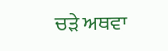ਚੜੇ ਅਥਵਾ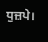ਧੁਜ਼ਪੇ।